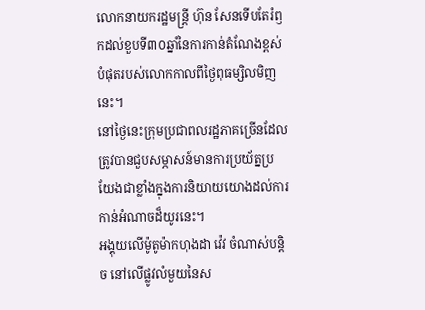លោកនាយករដ្ឋមន្ត្រី ហ៊ុន សែនទើបតែរំឭកដល់ខួបទី៣០ឆ្នាំនៃការកាន់តំណែងខ្ពស់បំផុតរបស់លោកកាលពីថ្ងៃពុធម្សិលមិញនេះ។
នៅថ្ងៃនេះក្រុមប្រជាពលរដ្ឋភាគច្រើនដែលត្រូវបានជួបសម្ភាសន៍មានការប្រយ័ត្នប្រយែងជាខ្លាំងក្នុងការនិយាយយោងដល់ការកាន់អំណាចដ៏យូរនេះ។
អង្គុយលើម៉ូតូម៉ាកហុងដា វ៉េវ ចំណាស់បន្តិច នៅលើផ្លូវលំមួយនៃស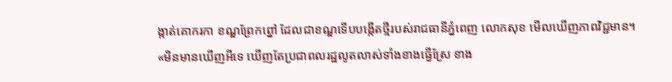ង្កាត់គោករកា ខណ្ឌព្រែកព្នៅ ដែលជាខណ្ឌទើបបង្កើតថ្មីរបស់រាជធានីភ្នំពេញ លោកសុខ មើលឃើញភាពវិជ្ជមាន។
«មិនមានឃើញអីទេ ឃើញតែប្រជាពលរដ្ឋលូតលាស់ទាំងខាងធ្វើស្រែ ខាង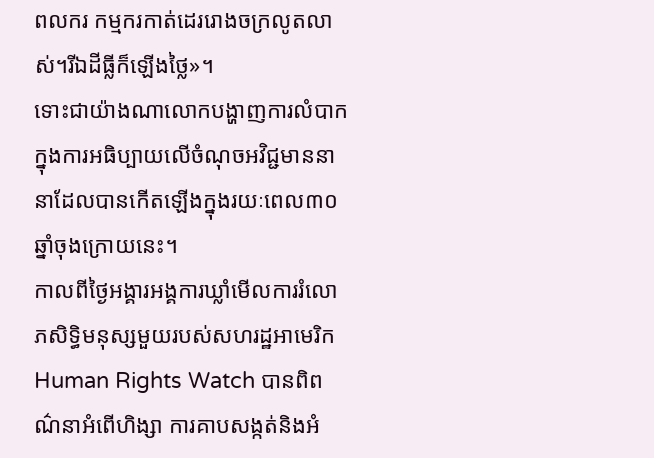ពលករ កម្មករកាត់ដេររោងចក្រលូតលាស់។រីឯដីធ្លីក៏ឡើងថ្លៃ»។
ទោះជាយ៉ាងណាលោកបង្ហាញការលំបាកក្នុងការអធិប្បាយលើចំណុចអវិជ្ជមាននានាដែលបានកើតឡើងក្នុងរយៈពេល៣០ឆ្នាំចុងក្រោយនេះ។
កាលពីថ្ងៃអង្គារអង្គការឃ្លាំមើលការរំលោភសិទ្ធិមនុស្សមួយរបស់សហរដ្ឋអាមេរិកHuman Rights Watch បានពិពណ៌នាអំពើហិង្សា ការគាបសង្កត់និងអំ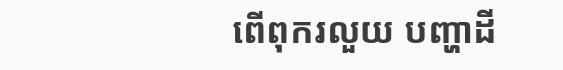ពើពុករលួយ បញ្ហាដី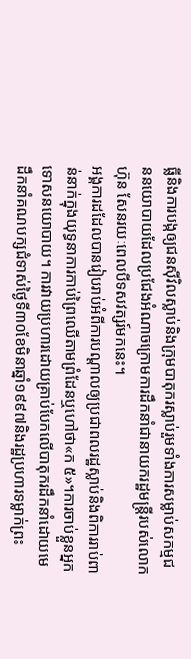ធ្លីនិងការបង្កឲ្យជនស៊ីវិលស្លាប់និងក្រុមបាតុករស្លាប់រួមទាំងការសម្លាប់សកម្មជននយោបាយដែលប្រជែងអំណាចក្រោមការដឹកនាំជានាយករដ្ឋមន្ត្រីរបស់លោកហ៊ុន សែនរយៈពេលបីទសវត្សរ៍មកនេះ។
អង្គការដដែលបានរៀបរាប់អំពីការបណ្តាលឲ្យប្រជាពលរដ្ឋស្លាប់និងពិការរាប់ពាន់នាក់ក្នុងយុទ្ធនាការកាប់ព្រៃឈើតាមព្រំដែនឬហៅថា«ក ៥»។ការចាប់ខ្លួនអ្នកទោសនយោបាយ។ ការវាយប្រហារដោយគ្រាប់បែកលើបាតុករដឹកនាំដោយមេដឹកនាំគណបក្សជំទាស់ថ្ងៃទី៣០ខែមិនាឆ្នាំ១៩៩៧និងរដ្ឋប្រហារទម្លាក់ព្រះ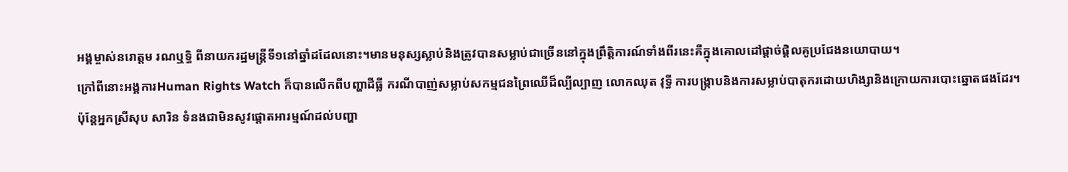អង្គម្ចាស់នរោត្តម រណឬទ្ធិ ពីនាយករដ្ឋមន្ត្រីទី១នៅឆ្នាំដដែលនោះ។មានមនុស្សស្លាប់និងត្រូវបានសម្លាប់ជាច្រើននៅក្នុងព្រឹត្តិការណ៍ទាំងពីរនេះគឺក្នុងគោលដៅផ្តាច់ផ្តិលគូប្រជែងនយោបាយ។
ក្រៅពីនោះអង្គការHuman Rights Watch ក៏បានលើកពីបញ្ហាដីធ្លី ករណីបាញ់សម្លាប់សកម្មជនព្រៃឈើដ៏ល្បីល្បាញ លោកឈុត វុទ្ធី ការបង្រ្កាបនិងការសម្លាប់បាតុករដោយហិង្សានិងក្រោយការបោះឆ្នោតផងដែរ។
ប៉ុន្តែអ្នកស្រីសុប សារិន ទំនងជាមិនសូវផ្តោតអារម្មណ៍ដល់បញ្ហា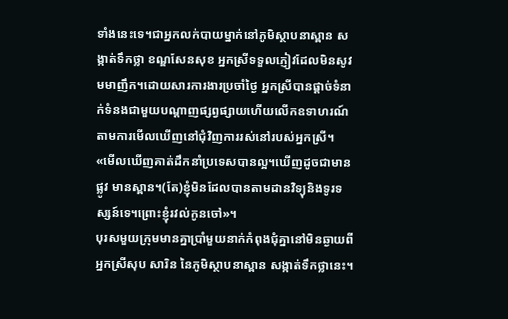ទាំងនេះទេ។ជាអ្នកលក់បាយម្នាក់នៅភូមិស្ថាបនាស្ពាន សង្កាត់ទឹកថ្លា ខណ្ឌសែនសុខ អ្នកស្រីទទួលភ្ញៀវដែលមិនសូវមមាញឹក។ដោយសារការងារប្រចាំថ្ងៃ អ្នកស្រីបានផ្តាច់ទំនាក់ទំនងជាមួយបណ្តាញផ្សព្វផ្សាយហើយលើកឧទាហរណ៍តាមការមើលឃើញនៅជុំវិញការរស់នៅរបស់អ្នកស្រី។
«មើលឃើញគាត់ដឹកនាំប្រទេសបានល្អ។ឃើញដូចជាមានផ្លូវ មានស្ពាន។(តែ)ខ្ញុំមិនដែលបានតាមដានវិទ្យុនិងទូរទស្សន៍ទេ។ព្រោះខ្ញុំរវល់កូនចៅ»។
បុរសមួយក្រុមមានគ្នាប្រាំមួយនាក់កំពុងជុំគ្នានៅមិនឆ្ងាយពីអ្នកស្រីសុប សារិន នៃភូមិស្ថាបនាស្ពាន សង្កាត់ទឹកថ្លានេះ។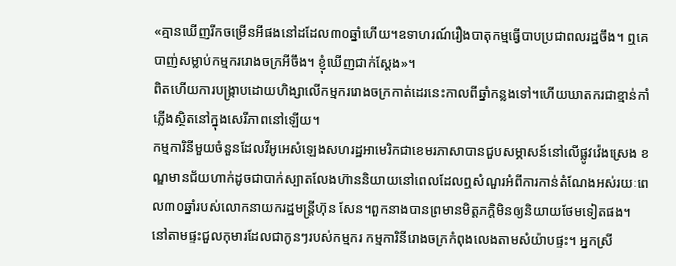«គ្មានឃើញរីកចម្រើនអីផងនៅដដែល៣០ឆ្នាំហើយ។ឧទាហរណ៍រឿងបាតុកម្មធ្វើបាបប្រជាពលរដ្ឋចឹង។ ឮគេបាញ់សម្លាប់កម្មកររោងចក្រអីចឹង។ ខ្ញុំឃើញជាក់ស្តែង»។
ពិតហើយការបង្រ្កាបដោយហិង្សាលើកម្មកររោងចក្រកាត់ដេរនេះកាលពីឆ្នាំកន្លងទៅ។ហើយឃាតករជាខ្មាន់កាំភ្លើងស្ថិតនៅក្នុងសេរីភាពនៅឡើយ។
កម្មការិនីមួយចំនួនដែលវីអូអេសំឡេងសហរដ្ឋអាមេរិកជាខេមរភាសាបានជួបសម្ភាសន៍នៅលើផ្លូវវ៉េងស្រេង ខណ្ឌមានជ័យហាក់ដូចជាបាក់ស្បាតលែងហ៊ាននិយាយនៅពេលដែលឮសំណួរអំពីការកាន់តំណែងអស់រយៈពេល៣០ឆ្នាំរបស់លោកនាយករដ្ឋមន្ត្រីហ៊ុន សែន។ពួកនាងបានព្រមានមិត្តភក្តិមិនឲ្យនិយាយថែមទៀតផង។
នៅតាមផ្ទះជួលកុមារដែលជាកូនៗរបស់កម្មករ កម្មការិនីរោងចក្រកំពុងលេងតាមសំយ៉ាបផ្ទះ។ អ្នកស្រី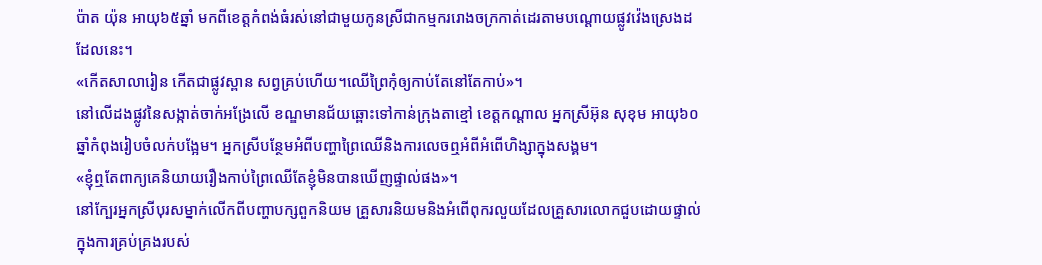ប៉ាត យ៉ុន អាយុ៦៥ឆ្នាំ មកពីខេត្តកំពង់ធំរស់នៅជាមួយកូនស្រីជាកម្មកររោងចក្រកាត់ដេរតាមបណ្តោយផ្លូវវ៉េងស្រេងដដែលនេះ។
«កើតសាលារៀន កើតជាផ្លូវស្ពាន សព្វគ្រប់ហើយ។ឈើព្រៃកុំឲ្យកាប់តែនៅតែកាប់»។
នៅលើដងផ្លូវនៃសង្កាត់ចាក់អង្រែលើ ខណ្ឌមានជ័យឆ្ពោះទៅកាន់ក្រុងតាខ្មៅ ខេត្តកណ្តាល អ្នកស្រីអ៊ុន សុខុម អាយុ៦០ឆ្នាំកំពុងរៀបចំលក់បង្អែម។ អ្នកស្រីបន្ថែមអំពីបញ្ហាព្រៃឈើនិងការលេចឮអំពីអំពើហិង្សាក្នុងសង្គម។
«ខ្ញុំឮតែពាក្យគេនិយាយរឿងកាប់ព្រៃឈើតែខ្ញុំមិនបានឃើញផ្ទាល់ផង»។
នៅក្បែរអ្នកស្រីបុរសម្នាក់លើកពីបញ្ហាបក្សពួកនិយម គ្រួសារនិយមនិងអំពើពុករលួយដែលគ្រួសារលោកជួបដោយផ្ទាល់ក្នុងការគ្រប់គ្រងរបស់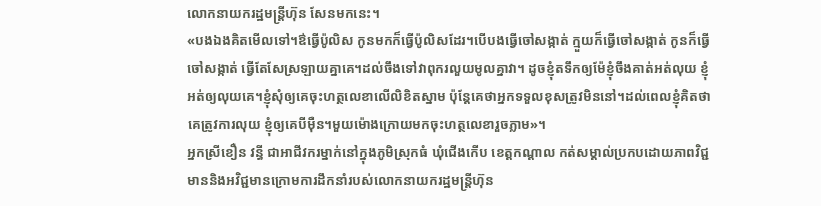លោកនាយករដ្ឋមន្ត្រីហ៊ុន សែនមកនេះ។
«បងឯងគិតមើលទៅ។ឳធ្វើប៉ូលិស កូនមកក៏ធ្វើប៉ូលិសដែរ។បើបងធ្វើចៅសង្កាត់ ក្មួយក៏ធ្វើចៅសង្កាត់ កូនក៏ធ្វើចៅសង្កាត់ ធ្វើតែសែស្រឡាយគ្នាគេ។ដល់ចឹងទៅវាពុករលួយមូលគ្នាវា។ ដូចខ្ញុំតទឹកឲ្យម៉ែខ្ញុំចឹងគាត់អត់លុយ ខ្ញុំអត់ឲ្យលុយគេ។ខ្ញុំសុំឲ្យគេចុះហត្ថលេខាលើលិខិតស្នាម ប៉ុន្តែគេថាអ្នកទទួលខុសត្រូវមិននៅ។ដល់ពេលខ្ញុំគិតថាគេត្រូវការលុយ ខ្ញុំឲ្យគេបីម៉ឺន។មួយម៉ោងក្រោយមកចុះហត្ថលេខារួចភ្លាម»។
អ្នកស្រីខឿន វន្ធី ជាអាជីវករម្នាក់នៅក្នុងភូមិស្រុកធំ ឃុំជើងកើប ខេត្តកណ្តាល កត់សម្គាល់ប្រកបដោយភាពវិជ្ជមាននិងអវិជ្ជមានក្រោមការដឹកនាំរបស់លោកនាយករដ្ឋមន្ត្រីហ៊ុន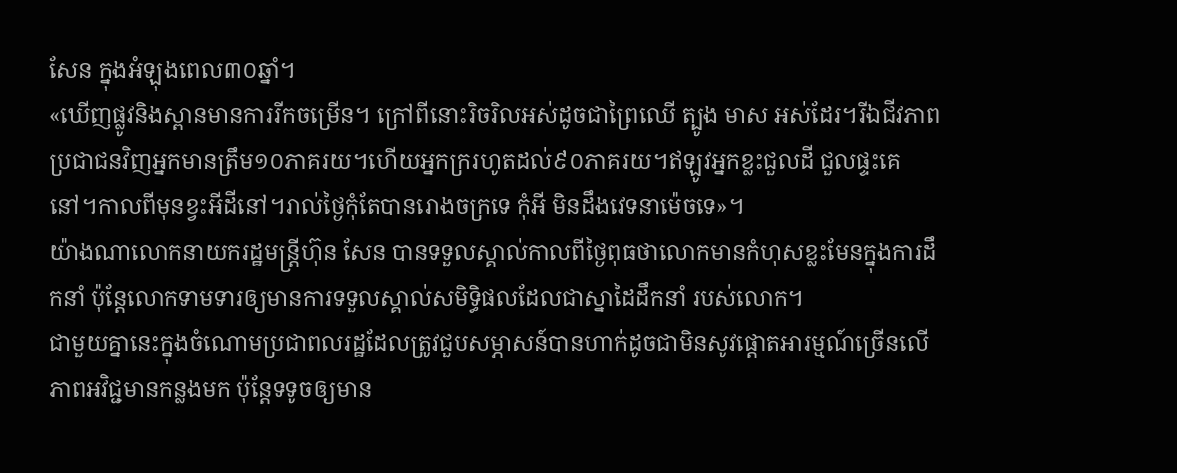សែន ក្នុងអំឡុងពេល៣០ឆ្នាំ។
«ឃើញផ្លូវនិងស្ពានមានការរីកចម្រើន។ ក្រៅពីនោះរិចរិលអស់ដូចជាព្រៃឈើ ត្បូង មាស អស់ដែរ។រីឯជីវភាពប្រជាជនវិញអ្នកមានត្រឹម១០ភាគរយ។ហើយអ្នកក្ររហូតដល់៩០ភាគរយ។ឥឡូវអ្នកខ្លះជួលដី ជួលផ្ទះគេនៅ។កាលពីមុនខ្វះអីដីនៅ។រាល់ថ្ងៃកុំតែបានរោងចក្រទេ កុំអី មិនដឹងវេទនាម៉េចទេ»។
យ៉ាងណាលោកនាយករដ្ឋមន្ត្រីហ៊ុន សែន បានទទួលស្គាល់កាលពីថ្ងៃពុធថាលោកមានកំហុសខ្លះមែនក្នុងការដឹកនាំ ប៉ុន្តែលោកទាមទារឲ្យមានការទទួលស្គាល់សមិទ្ធិផលដែលជាស្នាដៃដឹកនាំ របស់លោក។
ជាមួយគ្នានេះក្នុងចំណោមប្រជាពលរដ្ឋដែលត្រូវជួបសម្ភាសន៍បានហាក់ដូចជាមិនសូវផ្តោតអារម្មណ៍ច្រើនលើភាពអវិជ្ជមានកន្លងមក ប៉ុន្តែទទូចឲ្យមាន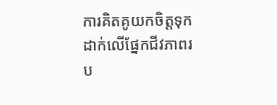ការគិតគូយកចិត្តទុកដាក់លើផ្នែកជីវភាពរប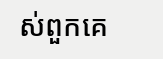ស់ពួកគេ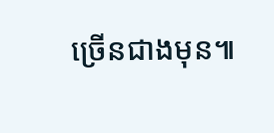ច្រើនជាងមុន៕